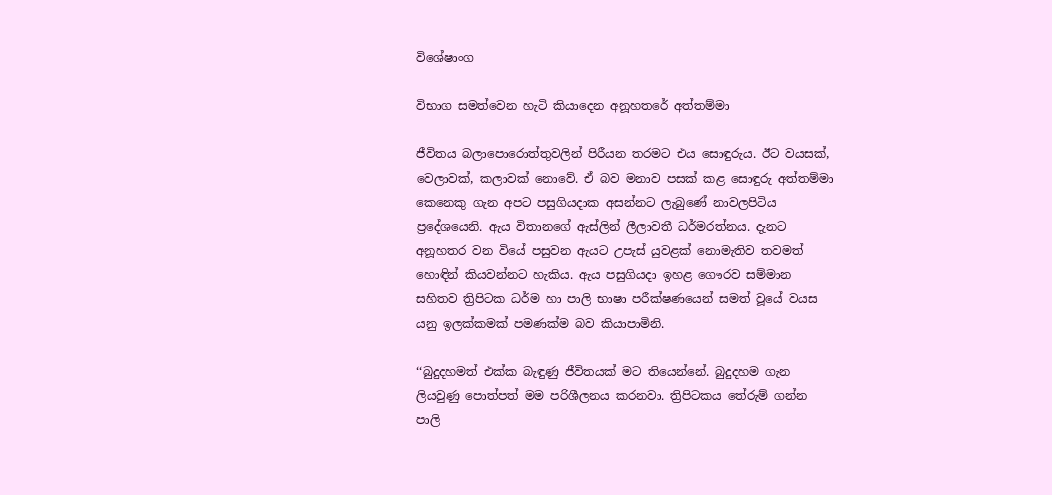විශේෂාංග

විභාග සමත්වෙන හැටි කියාදෙන අනූහතරේ අත්තම්මා

ජීවිතය බලාපොරොත්තුවලින් පිරීයන තරමට එය සොඳුරුය. ඊට වයසක්, වෙලාවක්, කලාවක් නොවේ. ඒ බව මනාව පසක් කළ සොඳුරු අත්තම්මා කෙනෙකු ගැන අපට පසුගියදාක අසන්නට ලැබුණේ නාවලපිටිය ප්‍රදේශයෙනි. ඇය විතානගේ ඇස්ලින් ලීලාවතී ධර්මරත්නය. දැනට අනූහතර වන වියේ පසුවන ඇයට උපැස් යුවළක් නොමැතිව තවමත් හොඳින් කියවන්නට හැකිය. ඇය පසුගියදා ඉහළ ගෞරව සම්මාන සහිතව ත්‍රිපිටක ධර්ම හා පාලි භාෂා පරීක්ෂණයෙන් සමත් වූයේ වයස යනු ඉලක්කමක් පමණක්ම බව කියාපාමිනි.

‘‘බුදුදහමත් එක්ක බැඳුණු ජීවිතයක් මට තියෙන්නේ. බුදුදහම ගැන ලියවුණු පොත්පත් මම පරිශීලනය කරනවා. ත්‍රිපිටකය තේරුම් ගන්න පාලි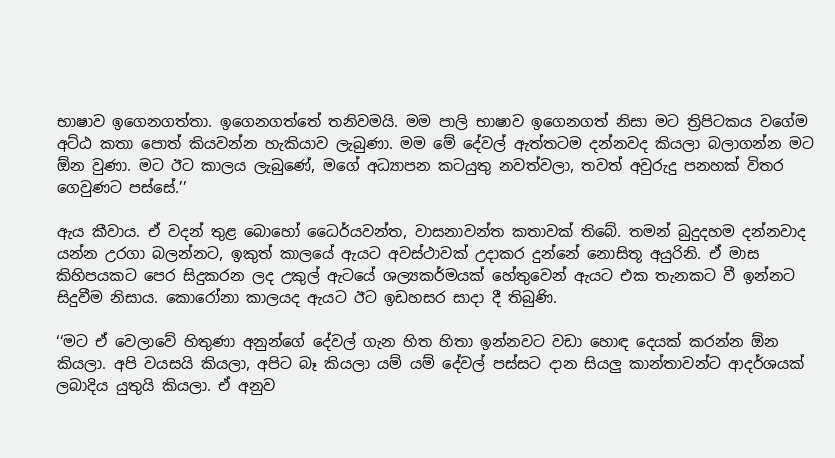භාෂාව ඉගෙනගත්තා. ඉගෙනගත්තේ තනිවමයි. මම පාලි භාෂාව ඉගෙනගත් නිසා මට ත්‍රිපිටකය වගේම අට්ඨ කතා පොත් කියවන්න හැකියාව ලැබුණා. මම මේ දේවල් ඇත්තටම දන්නවද කියලා බලාගන්න මට ඕන වුණා. මට ඊට කාලය ලැබුණේ, මගේ අධ්‍යාපන කටයුතු නවත්වලා, තවත් අවුරුදු පනහක් විතර ගෙවුණට පස්සේ.’’

ඇය කීවාය. ඒ වදන් තුළ බොහෝ ධෛර්යවන්ත, වාසනාවන්ත කතාවක් තිබේ. තමන් බුදුදහම දන්නවාද යන්න උරගා බලන්නට, ඉකුත් කාලයේ ඇයට අවස්ථාවක් උදාකර දුන්නේ නොසිතූ අයුරිනි. ඒ මාස කිහිපයකට පෙර සිදුකරන ලද උකුල් ඇටයේ ශල්‍යකර්මයක් හේතුවෙන් ඇයට එක තැනකට වී ඉන්නට සිදුවීම නිසාය. කොරෝනා කාලයද ඇයට ඊට ඉඩහසර සාදා දී තිබුණි.

‘‘මට ඒ වෙලාවේ හිතුණා අනුන්ගේ දේවල් ගැන හිත හිතා ඉන්නවට වඩා හොඳ දෙයක් කරන්න ඕන කියලා. අපි වයසයි කියලා, අපිට බෑ කියලා යම් යම් දේවල් පස්සට දාන සියලු කාන්තාවන්ට ආදර්ශයක් ලබාදිය යුතුයි කියලා. ඒ අනුව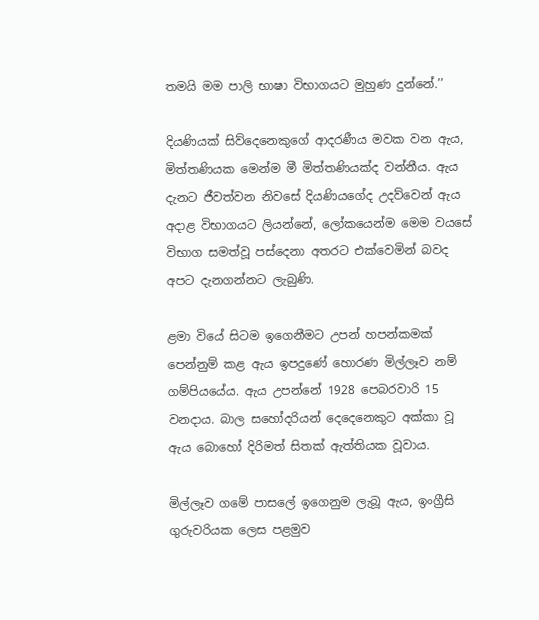තමයි මම පාලි භාෂා විභාගයට මුහුණ දුන්නේ.’’

දියණියක් සිව්දෙනෙකුගේ ආදරණීය මවක වන ඇය, මිත්තණියක මෙන්ම මී මිත්තණියක්ද වන්නීය. ඇය දැනට ජීවත්වන නිවසේ දියණියගේද උදව්වෙන් ඇය අදාළ විභාගයට ලියන්නේ, ලෝකයෙන්ම මෙම වයසේ විභාග සමත්වූ පස්දෙනා අතරට එක්වෙමින් බවද අපට දැනගන්නට ලැබුණි.

ළමා වියේ සිටම ඉගෙනීමට උපන් හපන්කමක් පෙන්නුම් කළ ඇය ඉපදුණේ හොරණ මිල්ලෑව නම් ගම්පියයේය. ඇය උපන්නේ 1928 පෙබරවාරි 15 වනදාය. බාල සහෝදරියන් දෙදෙනෙකුට අක්කා වූ ඇය බොහෝ දිරිමත් සිතක් ඇත්තියක වූවාය.

මිල්ලෑව ගමේ පාසලේ ඉගෙනුම ලැබූ ඇය, ඉංග්‍රීසි ගුරුවරියක ලෙස පළමුව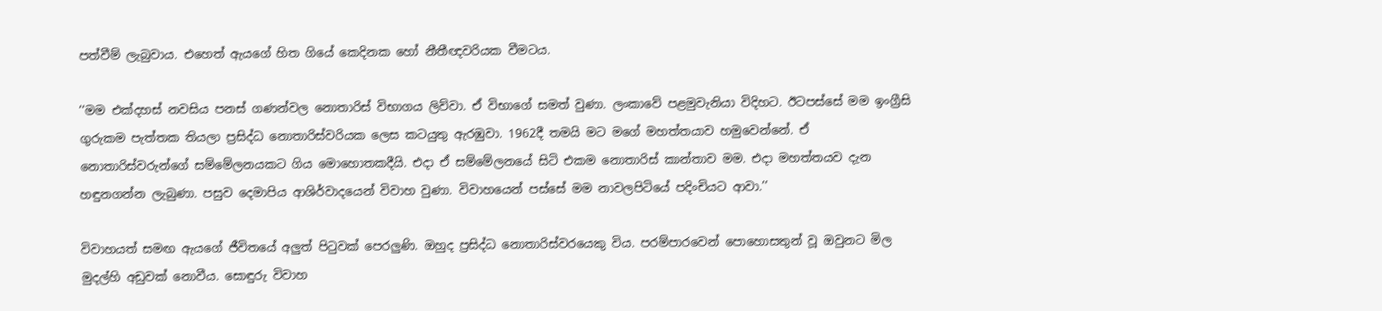පත්වීම් ලැබුවාය. එහෙත් ඇයගේ හිත ගියේ කෙදිනක හෝ නීතීඥවරියක වීමටය.

‘‘මම එක්දහස් නවසිය පනස් ගණන්වල නොතාරිස් විභාගය ලිව්වා. ඒ විභාගේ සමත් වුණා. ලංකාවේ පළමුවැනියා විදිහට. ඊටපස්සේ මම ඉංග්‍රීසි ගුරුකම පැත්තක තියලා ප්‍රසිද්ධ නොතාරිස්වරියක ලෙස කටයුතු ඇරඹුවා. 1962දී තමයි මට මගේ මහත්තයාව හමුවෙන්නේ. ඒ නොතාරිස්වරුන්ගේ සම්මේලනයකට ගිය මොහොතකදීයි. එදා ඒ සම්මේලනයේ සිටි එකම නොතාරිස් කාන්තාව මම. එදා මහත්තයව දැන හඳුනගන්න ලැබුණා. පසුව දෙමාපිය ආශිර්වාදයෙන් විවාහ වුණා. විවාහයෙන් පස්සේ මම නාවලපිටියේ පදිංචියට ආවා.’’

විවාහයත් සමඟ ඇයගේ ජීවිතයේ අලුත් පිටුවක් පෙරලුණි. ඔහුද ප්‍රසිද්ධ නොතාරිස්වරයෙකු විය. පරම්පාරවෙන් පොහොසතුන් වූ ඔවුනට මිල මුදල්හි අඩුවක් නොවීය. සොඳුරු විවාහ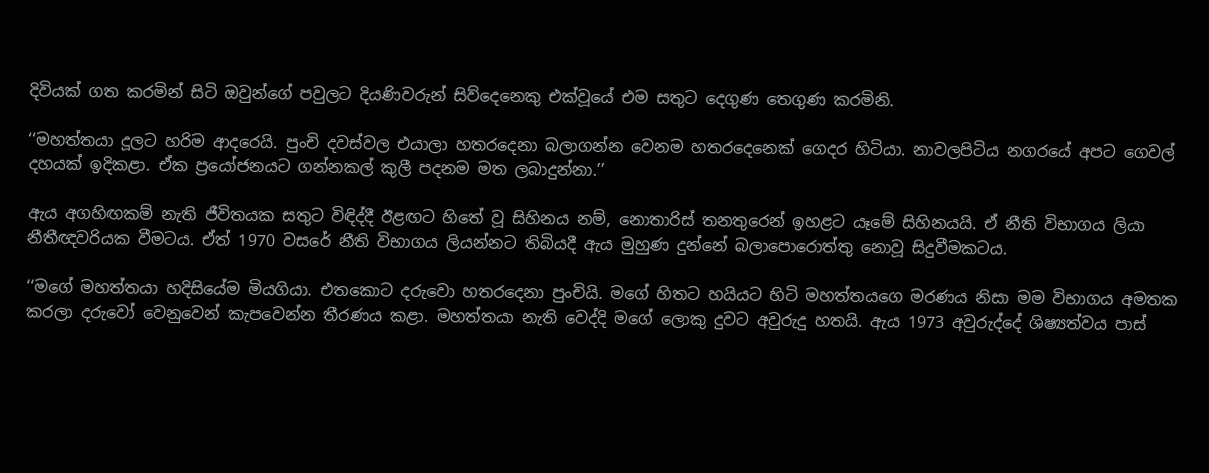දිවියක් ගත කරමින් සිටි ඔවුන්ගේ පවුලට දියණිවරුන් සිව්දෙනෙකු එක්වූයේ එම සතුට දෙගුණ තෙගුණ කරමිනි.

‘‘මහත්තයා දූලට හරිම ආදරෙයි. පුංචි දවස්වල එයාලා හතරදෙනා බලාගන්න වෙනම හතරදෙනෙක් ගෙදර හිටියා. නාවලපිටිය නගරයේ අපට ගෙවල් දහයක් ඉදිකළා. ඒක ප්‍රයෝජනයට ගන්නකල් කුලී පදනම මත ලබාදුන්නා.’’

ඇය අගහිඟකම් නැති ජීවිතයක සතුට විඳිද්දී ඊළඟට හිතේ වූ සිහිනය නම්, නොතාරිස් තනතුරෙන් ඉහළට යෑමේ සිහිනයයි. ඒ නීති විභාගය ලියා නීතීඥවරියක වීමටය. ඒත් 1970 වසරේ නීති විභාගය ලියන්නට තිබියදී ඇය මුහුණ දුන්නේ බලාපොරොත්තු නොවූ සිදුවීමකටය.

‘‘මගේ මහත්තයා හදිසියේම මියගියා. එතකොට දරුවො හතරදෙනා පුංචියි. මගේ හිතට හයියට හිටි මහත්තයගෙ මරණය නිසා මම විභාගය අමතක කරලා දරුවෝ වෙනුවෙන් කැපවෙන්න තීරණය කළා. මහත්තයා නැති වෙද්දි මගේ ලොකු දුවට අවුරුදු හතයි. ඇය 1973 අවුරුද්දේ ශිෂ්‍යත්වය පාස්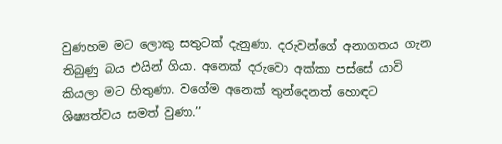වුණහම මට ලොකු සතුටක් දැනුණා. දරුවන්ගේ අනාගතය ගැන තිබුණු බය එයින් ගියා. අනෙක් දරුවො අක්කා පස්සේ යාවි කියලා මට හිතුණා. වගේම අනෙක් තුන්දෙනත් හොඳට ශිෂ්‍යත්වය සමත් වුණා.’’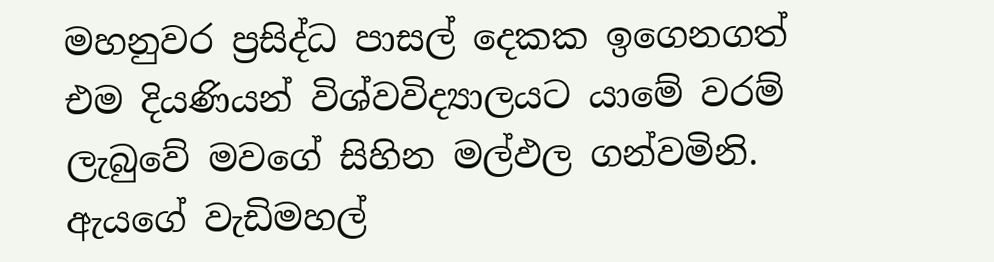මහනුවර ප්‍රසිද්ධ පාසල් දෙකක ඉගෙනගත් එම දියණියන් විශ්වවිද්‍යාලයට යාමේ වරම් ලැබුවේ මවගේ සිහින මල්ඵල ගන්වමිනි. ඇයගේ වැඩිමහල්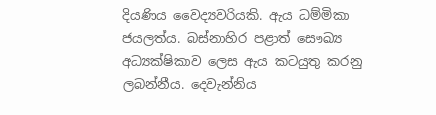දියණිය වෛද්‍යවරියකි. ඇය ධම්මිකා ජයලත්ය. බස්නාහිර පළාත් සෞඛ්‍ය අධ්‍යක්ෂිකාව ලෙස ඇය කටයුතු කරනු ලබන්නීය. දෙවැන්නිය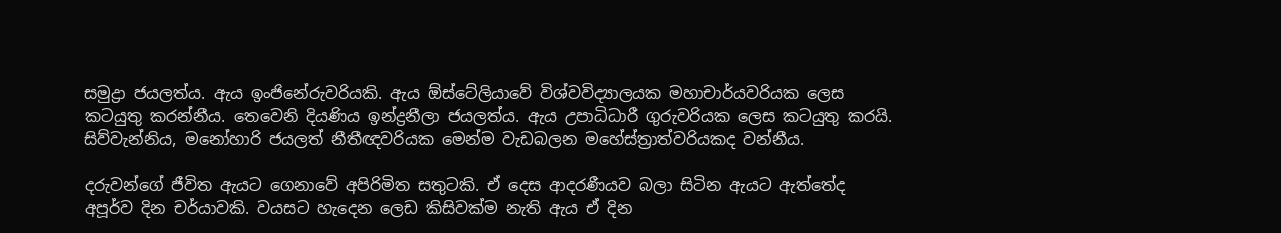සමුද්‍රා ජයලත්ය. ඇය ඉංජිනේරුවරියකි. ඇය ඕස්ටේලියාවේ විශ්වවිද්‍යාලයක මහාචාර්යවරියක ලෙස කටයුතු කරන්නීය. තෙවෙනි දියණිය ඉන්ද්‍රනීලා ජයලත්ය. ඇය උපාධිධාරී ගුරුවරියක ලෙස කටයුතු කරයි. සිව්වැන්නිය, මනෝහාරි ජයලත් නීතීඥවරියක මෙන්ම වැඩබලන මහේස්ත්‍රාත්වරියකද වන්නීය.

දරුවන්ගේ ජීවිත ඇයට ගෙනාවේ අපිරිමිත සතුටකි. ඒ දෙස ආදරණීයව බලා සිටින ඇයට ඇත්තේද අපූර්ව දින චර්යාවකි. වයසට හැදෙන ලෙඩ කිසිවක්ම නැති ඇය ඒ දින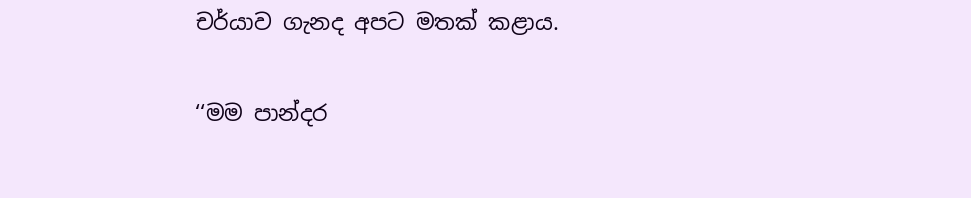චර්යාව ගැනද අපට මතක් කළාය.

‘‘මම පාන්දර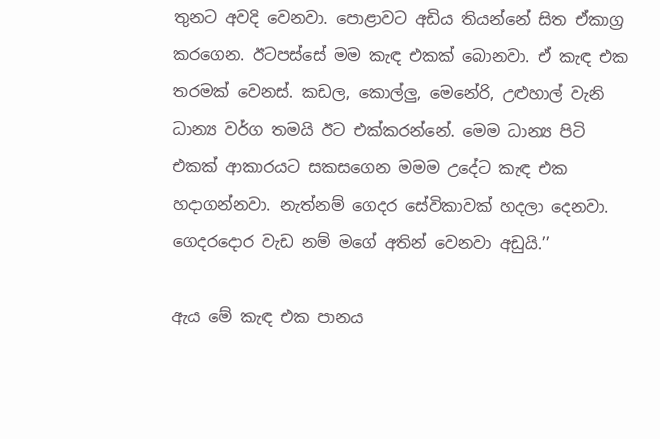තුනට අවදි වෙනවා. පො‍ළාවට අඩිය තියන්නේ සිත ඒකාග්‍ර කරගෙන. ඊටපස්සේ මම කැඳ එකක් බොනවා. ඒ කැඳ එක තරමක් වෙනස්. කඩල, කොල්ලු, මෙනේරි, උළුහාල් වැනි ධාන්‍ය වර්ග තමයි ඊට එක්කරන්නේ. මෙම ධාන්‍ය පිටි එකක් ආකාරයට සකසගෙන මමම උදේට කැඳ එක හදාගන්නවා. නැත්නම් ගෙදර සේවිකාවක් හදලා දෙනවා. ගෙදරදොර වැඩ නම් මගේ අතින් වෙනවා අඩුයි.’’

ඇය මේ කැඳ එක පානය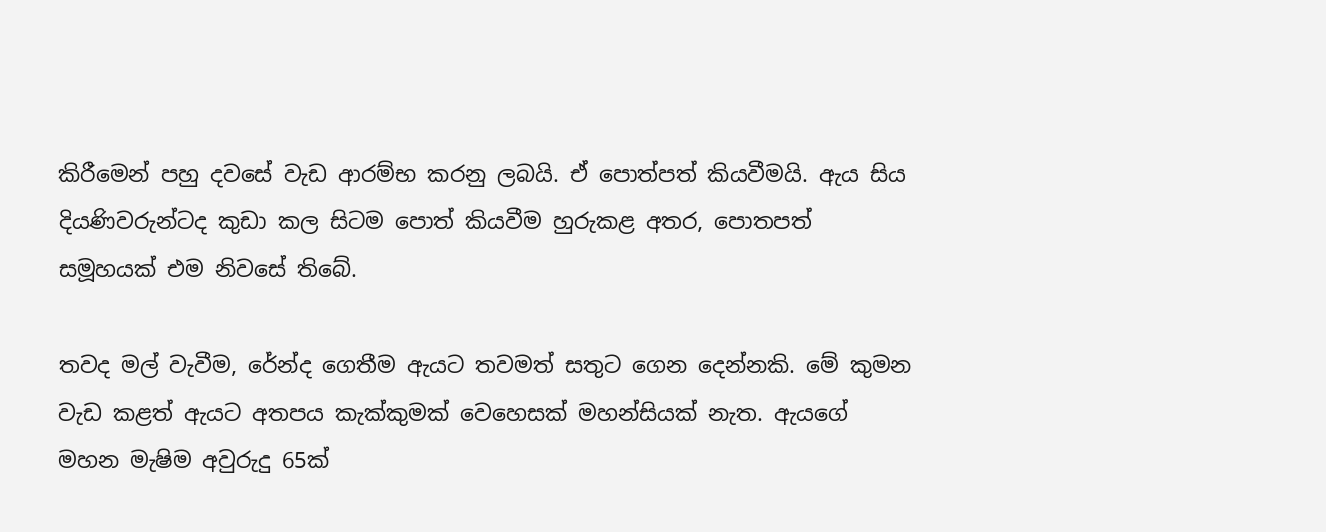කිරීමෙන් පහු දවසේ වැඩ ආරම්භ කරනු ලබයි. ඒ පොත්පත් කියවීමයි. ඇය සිය දියණිවරුන්ටද කුඩා කල සිටම පොත් කියවීම හුරුකළ අතර, පොතපත් සමූහයක් එම නිවසේ තිබේ.

තවද මල් වැවීම, රේන්ද ගෙතීම ඇයට තවමත් සතුට ගෙන දෙන්නකි. මේ කුමන වැඩ කළත් ඇයට අතපය කැක්කුමක් වෙහෙසක් මහන්සියක් නැත. ඇයගේ මහන මැෂිම අවුරුදු 65ක්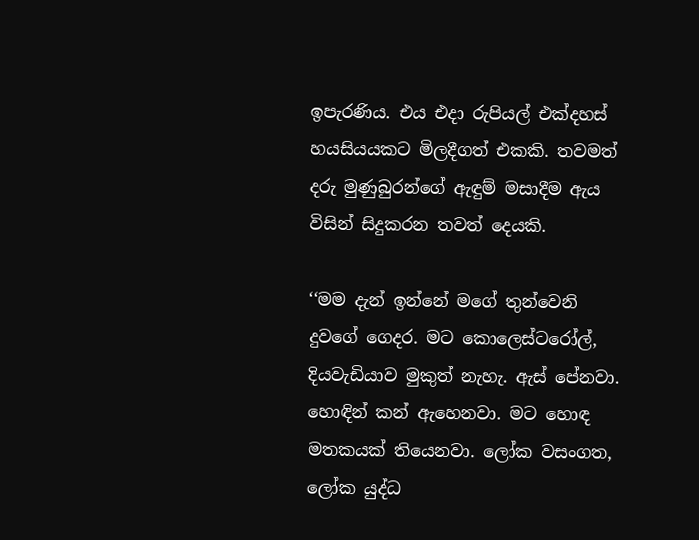ඉපැරණිය. එය එදා රුපියල් එක්දහස් හයසියයකට මිලදීගත් එකකි. තවමත් දරු මුණුබුරන්ගේ ඇඳුම් මසාදීම ඇය විසින් සිදුකරන තවත් දෙයකි.

‘‘මම දැන් ඉන්නේ මගේ තුන්වෙනි දුවගේ ගෙදර. මට කොලෙස්ටරෝල්, දියවැඩියාව මුකුත් නැහැ. ඇස් පේනවා. හොඳින් කන් ඇහෙනවා. මට හොඳ මතකයක් තියෙනවා. ලෝක වසංගත, ලෝක යුද්ධ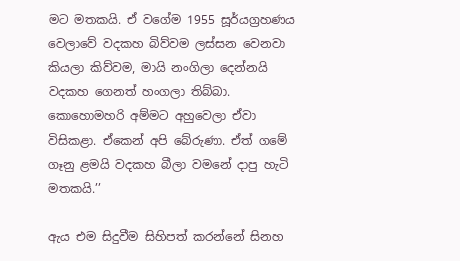මට මතකයි. ඒ වගේම 1955 සූර්යග්‍රහණය වෙලාවේ වදකහ බිව්වම ලස්සන වෙනවා කියලා කිව්වම, මායි නංගිලා දෙන්නයි වදකහ ගෙනත් හංගලා තිබ්බා. කොහොමහරි අම්මට අහුවෙලා ඒවා විසිකළා. ඒකෙන් අපි බේරුණා. ඒත් ගමේ ගෑනු ළමයි වදකහ බීලා වමනේ දාපු හැටි මතකයි.’’

ඇය එම සිදුවීම සිහිපත් කරන්නේ සිනහ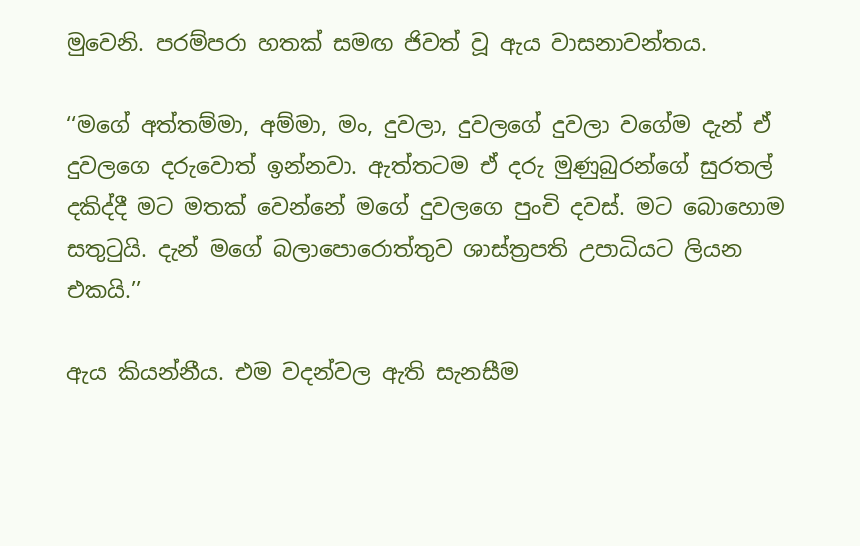මුවෙනි. පරම්පරා හතක් සමඟ ජිවත් වූ ඇය වාසනාවන්තය.

‘‘මගේ අත්තම්මා, අම්මා, මං, දුවලා, දුවලගේ දුවලා වගේම දැන් ඒ දුවලගෙ දරුවොත් ඉන්නවා. ඇත්තටම ඒ දරු මුණුබුරන්ගේ සුරතල් දකිද්දී මට මතක් වෙන්නේ මගේ දුවලගෙ පුංචි දවස්. මට බොහොම සතුටුයි. දැන් මගේ බලාපොරොත්තුව ශාස්ත්‍රපති උපාධියට ලියන එකයි.’’

ඇය කියන්නීය. එම වදන්වල ඇති සැනසීම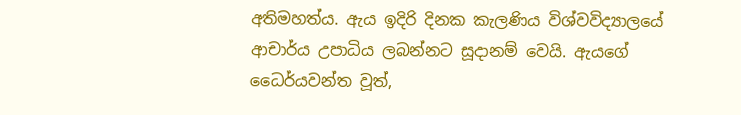අතිමහත්ය. ඇය ඉදිරි දිනක කැලණිය විශ්වවිද්‍යාලයේ ආචාර්ය උපාධිය ලබන්නට සූදානම් වෙයි. ඇයගේ ධෛර්යවන්ත වූත්,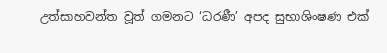උත්සාහවන්ත වූත් ගමනට ‘ධරණී’ අපද සුභාශිංෂණ එක්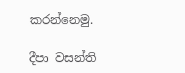කරන්නෙමු.

දීපා වසන්ති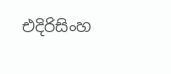එදිරිසිංහ